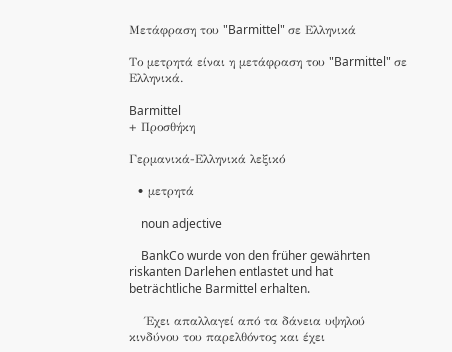Μετάφραση του "Barmittel" σε Ελληνικά

Το μετρητά είναι η μετάφραση του "Barmittel" σε Ελληνικά.

Barmittel
+ Προσθήκη

Γερμανικά-Ελληνικά λεξικό

  • μετρητά

    noun adjective

    BankCo wurde von den früher gewährten riskanten Darlehen entlastet und hat beträchtliche Barmittel erhalten.

    Έχει απαλλαγεί από τα δάνεια υψηλού κινδύνου του παρελθόντος και έχει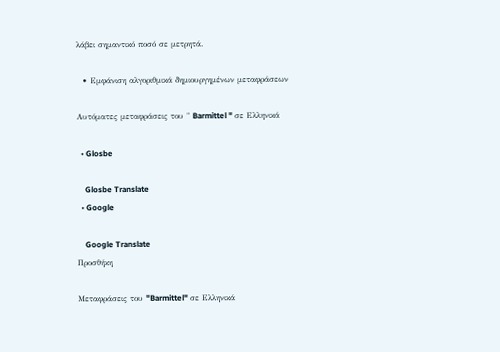λάβει σημαντικό ποσό σε μετρητά.

  • Εμφάνιση αλγοριθμικά δημιουργημένων μεταφράσεων

Αυτόματες μεταφράσεις του " Barmittel " σε Ελληνικά

  • Glosbe

    Glosbe Translate
  • Google

    Google Translate
Προσθήκη

Μεταφράσεις του "Barmittel" σε Ελληνικά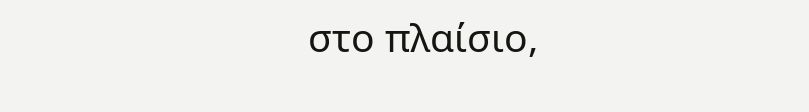στο πλαίσιο,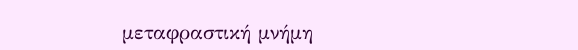μεταφραστική μνήμη